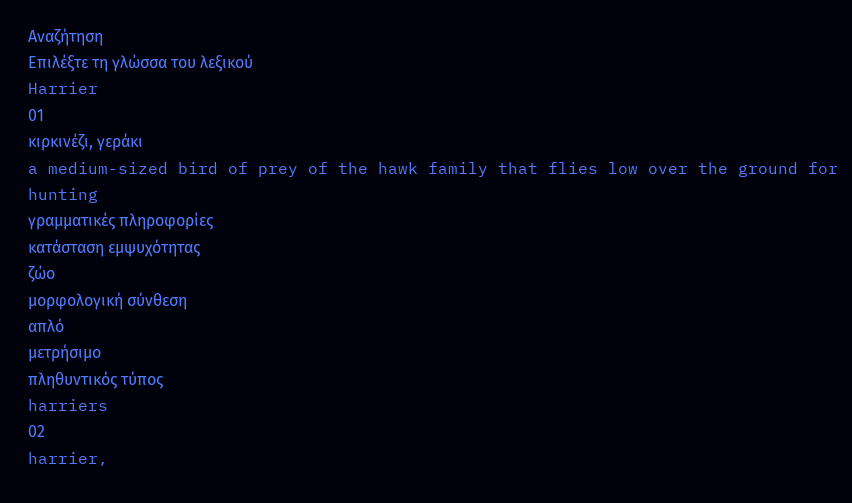Αναζήτηση
Επιλέξτε τη γλώσσα του λεξικού
Harrier
01
κιρκινέζι, γεράκι
a medium-sized bird of prey of the hawk family that flies low over the ground for hunting
γραμματικές πληροφορίες
κατάσταση εμψυχότητας
ζώο
μορφολογική σύνθεση
απλό
μετρήσιμο
πληθυντικός τύπος
harriers
02
harrier,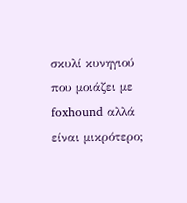σκυλί κυνηγιού που μοιάζει με foxhound αλλά είναι μικρότερο;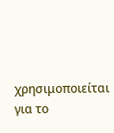χρησιμοποιείται για το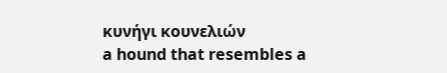κυνήγι κουνελιών
a hound that resembles a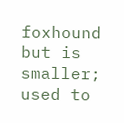foxhound but is smaller; used to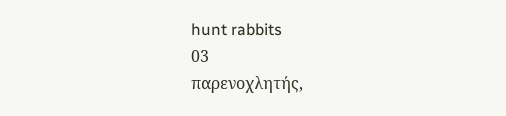hunt rabbits
03
παρενοχλητής,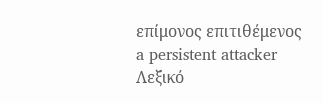επίμονος επιτιθέμενος
a persistent attacker
Λεξικό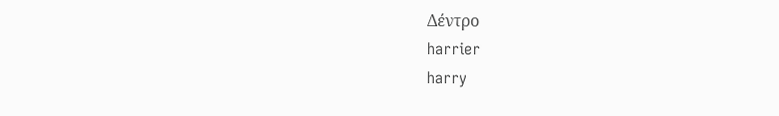Δέντρο
harrier
harry